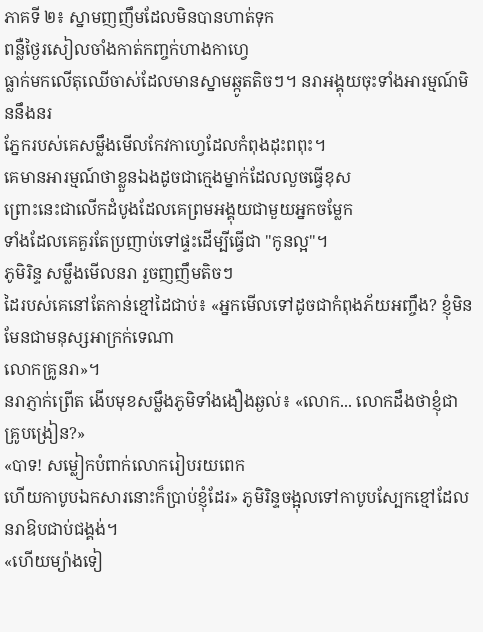ភាគទី ២៖ ស្នាមញញឹមដែលមិនបានហាត់ទុក
ពន្លឺថ្ងៃរសៀលចាំងកាត់កញ្ចក់ហាងកាហ្វេ
ធ្លាក់មកលើតុឈើចាស់ដែលមានស្នាមឆ្កូតតិចៗ។ នរាអង្គុយចុះទាំងអារម្មណ៍មិននឹងនរ
ភ្នែករបស់គេសម្លឹងមើលកែវកាហ្វេដែលកំពុងដុះពពុះ។
គេមានអារម្មណ៍ថាខ្លួនឯងដូចជាក្មេងម្នាក់ដែលលួចធ្វើខុស
ព្រោះនេះជាលើកដំបូងដែលគេព្រមអង្គុយជាមួយអ្នកចម្លែក
ទាំងដែលគេគួរតែប្រញាប់ទៅផ្ទះដើម្បីធ្វើជា "កូនល្អ"។
ភូមិរិន្ទ សម្លឹងមើលនរា រួចញញឹមតិចៗ
ដៃរបស់គេនៅតែកាន់ខ្មៅដៃជាប់៖ «អ្នកមើលទៅដូចជាកំពុងភ័យអញ្ចឹង? ខ្ញុំមិនមែនជាមនុស្សអាក្រក់ទេណា
លោកគ្រូនរា»។
នរាភ្ញាក់ព្រើត ងើបមុខសម្លឹងភូមិទាំងងឿងឆ្ងល់៖ «លោក... លោកដឹងថាខ្ញុំជាគ្រូបង្រៀន?»
«បាទ! សម្លៀកបំពាក់លោករៀបរយពេក
ហើយកាបូបឯកសារនោះក៏ប្រាប់ខ្ញុំដែរ» ភូមិរិន្ទចង្អុលទៅកាបូបស្បែកខ្មៅដែលនរាឱបជាប់ជង្គង់។
«ហើយម្យ៉ាងទៀ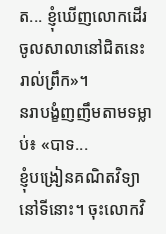ត... ខ្ញុំឃើញលោកដើរចូលសាលានៅជិតនេះរាល់ព្រឹក»។
នរាបង្ខំញញឹមតាមទម្លាប់៖ «បាទ...
ខ្ញុំបង្រៀនគណិតវិទ្យានៅទីនោះ។ ចុះលោកវិ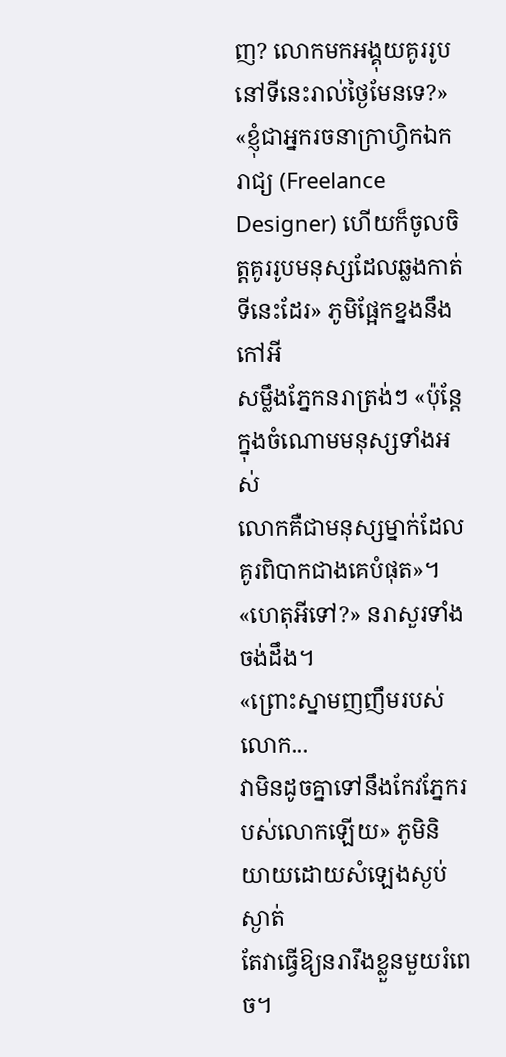ញ? លោកមកអង្គុយគូររូបនៅទីនេះរាល់ថ្ងៃមែនទេ?»
«ខ្ញុំជាអ្នករចនាក្រាហ្វិកឯករាជ្យ (Freelance Designer) ហើយក៏ចូលចិត្តគូររូបមនុស្សដែលឆ្លងកាត់ទីនេះដែរ» ភូមិផ្អែកខ្នងនឹងកៅអី
សម្លឹងភ្នែកនរាត្រង់ៗ «ប៉ុន្តែក្នុងចំណោមមនុស្សទាំងអស់
លោកគឺជាមនុស្សម្នាក់ដែលគូរពិបាកជាងគេបំផុត»។
«ហេតុអីទៅ?» នរាសួរទាំងចង់ដឹង។
«ព្រោះស្នាមញញឹមរបស់លោក...
វាមិនដូចគ្នាទៅនឹងកែវភ្នែករបស់លោកឡើយ» ភូមិនិយាយដោយសំឡេងស្ងប់ស្ងាត់
តែវាធ្វើឱ្យនរារឹងខ្លួនមួយរំពេច។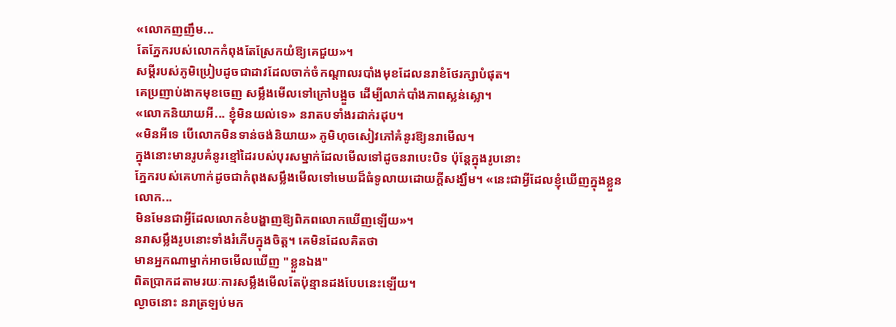«លោកញញឹម...
តែភ្នែករបស់លោកកំពុងតែស្រែកយំឱ្យគេជួយ»។
សម្ដីរបស់ភូមិប្រៀបដូចជាដាវដែលចាក់ចំកណ្ដាលរបាំងមុខដែលនរាខំថែរក្សាបំផុត។
គេប្រញាប់ងាកមុខចេញ សម្លឹងមើលទៅក្រៅបង្អួច ដើម្បីលាក់បាំងភាពស្លន់ស្លោ។
«លោកនិយាយអី... ខ្ញុំមិនយល់ទេ» នរាតបទាំងរដាក់រដុប។
«មិនអីទេ បើលោកមិនទាន់ចង់និយាយ» ភូមិហុចសៀវភៅគំនូរឱ្យនរាមើល។
ក្នុងនោះមានរូបគំនូរខ្មៅដៃរបស់បុរសម្នាក់ដែលមើលទៅដូចនរាបេះបិទ ប៉ុន្តែក្នុងរូបនោះ
ភ្នែករបស់គេហាក់ដូចជាកំពុងសម្លឹងមើលទៅមេឃដ៏ធំទូលាយដោយក្ដីសង្ឃឹម។ «នេះជាអ្វីដែលខ្ញុំឃើញក្នុងខ្លួនលោក...
មិនមែនជាអ្វីដែលលោកខំបង្ហាញឱ្យពិភពលោកឃើញឡើយ»។
នរាសម្លឹងរូបនោះទាំងរំភើបក្នុងចិត្ត។ គេមិនដែលគិតថា
មានអ្នកណាម្នាក់អាចមើលឃើញ "ខ្លួនឯង"
ពិតប្រាកដតាមរយៈការសម្លឹងមើលតែប៉ុន្មានដងបែបនេះឡើយ។
ល្ងាចនោះ នរាត្រឡប់មក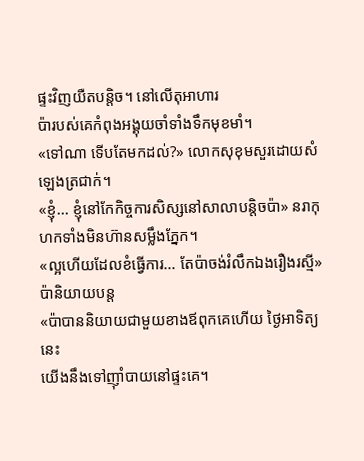ផ្ទះវិញយឺតបន្តិច។ នៅលើតុអាហារ
ប៉ារបស់គេកំពុងអង្គុយចាំទាំងទឹកមុខមាំ។
«ទៅណា ទើបតែមកដល់?» លោកសុខុមសួរដោយសំឡេងត្រជាក់។
«ខ្ញុំ... ខ្ញុំនៅកែកិច្ចការសិស្សនៅសាលាបន្តិចប៉ា» នរាកុហកទាំងមិនហ៊ានសម្លឹងភ្នែក។
«ល្អហើយដែលខំធ្វើការ... តែប៉ាចង់រំលឹកឯងរឿងរស្មី» ប៉ានិយាយបន្ត
«ប៉ាបាននិយាយជាមួយខាងឪពុកគេហើយ ថ្ងៃអាទិត្យនេះ
យើងនឹងទៅញ៉ាំបាយនៅផ្ទះគេ។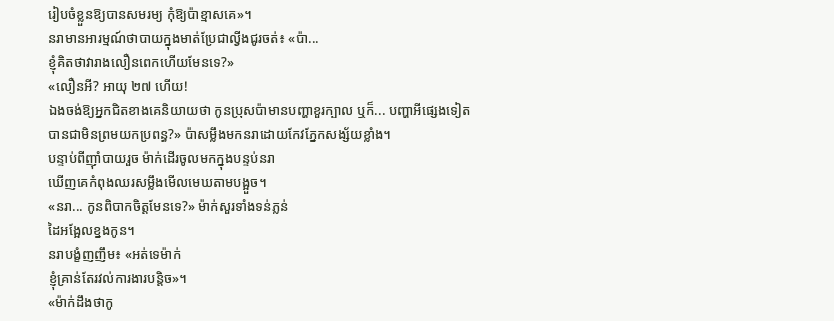រៀបចំខ្លួនឱ្យបានសមរម្យ កុំឱ្យប៉ាខ្មាសគេ»។
នរាមានអារម្មណ៍ថាបាយក្នុងមាត់ប្រែជាល្វីងជូរចត់៖ «ប៉ា...
ខ្ញុំគិតថាវារាងលឿនពេកហើយមែនទេ?»
«លឿនអី? អាយុ ២៧ ហើយ!
ឯងចង់ឱ្យអ្នកជិតខាងគេនិយាយថា កូនប្រុសប៉ាមានបញ្ហាខួរក្បាល ឬក៏... បញ្ហាអីផ្សេងទៀត
បានជាមិនព្រមយកប្រពន្ធ?» ប៉ាសម្លឹងមកនរាដោយកែវភ្នែកសង្ស័យខ្លាំង។
បន្ទាប់ពីញ៉ាំបាយរួច ម៉ាក់ដើរចូលមកក្នុងបន្ទប់នរា
ឃើញគេកំពុងឈរសម្លឹងមើលមេឃតាមបង្អួច។
«នរា... កូនពិបាកចិត្តមែនទេ?» ម៉ាក់សួរទាំងទន់ភ្លន់
ដៃអង្អែលខ្នងកូន។
នរាបង្ខំញញឹម៖ «អត់ទេម៉ាក់
ខ្ញុំគ្រាន់តែរវល់ការងារបន្តិច»។
«ម៉ាក់ដឹងថាកូ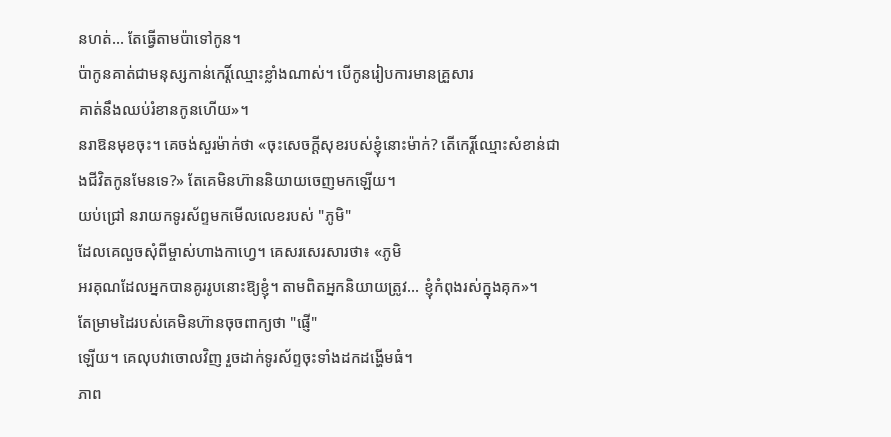នហត់... តែធ្វើតាមប៉ាទៅកូន។
ប៉ាកូនគាត់ជាមនុស្សកាន់កេរ្តិ៍ឈ្មោះខ្លាំងណាស់។ បើកូនរៀបការមានគ្រួសារ
គាត់នឹងឈប់រំខានកូនហើយ»។
នរាឱនមុខចុះ។ គេចង់សួរម៉ាក់ថា «ចុះសេចក្ដីសុខរបស់ខ្ញុំនោះម៉ាក់? តើកេរ្តិ៍ឈ្មោះសំខាន់ជាងជីវិតកូនមែនទេ?» តែគេមិនហ៊ាននិយាយចេញមកឡើយ។
យប់ជ្រៅ នរាយកទូរស័ព្ទមកមើលលេខរបស់ "ភូមិ"
ដែលគេលួចសុំពីម្ចាស់ហាងកាហ្វេ។ គេសរសេរសារថា៖ «ភូមិ
អរគុណដែលអ្នកបានគូររូបនោះឱ្យខ្ញុំ។ តាមពិតអ្នកនិយាយត្រូវ... ខ្ញុំកំពុងរស់ក្នុងគុក»។
តែម្រាមដៃរបស់គេមិនហ៊ានចុចពាក្យថា "ផ្ញើ"
ឡើយ។ គេលុបវាចោលវិញ រួចដាក់ទូរស័ព្ទចុះទាំងដកដង្ហើមធំ។
ភាព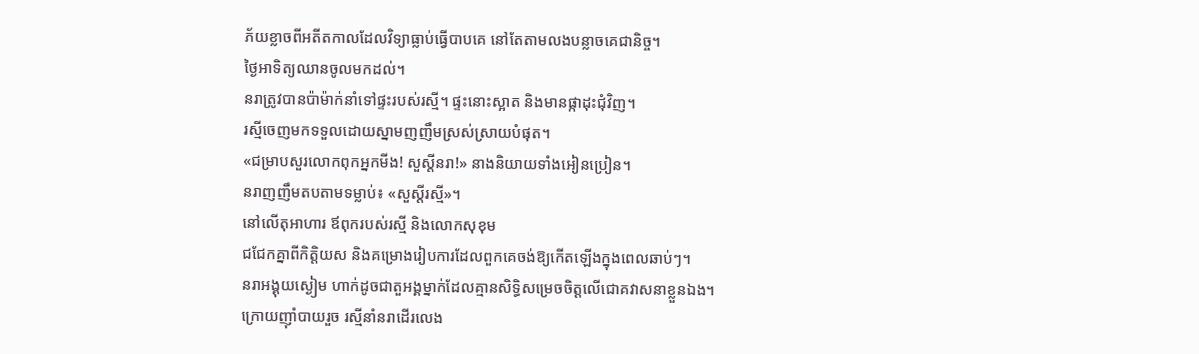ភ័យខ្លាចពីអតីតកាលដែលវិទ្យាធ្លាប់ធ្វើបាបគេ នៅតែតាមលងបន្លាចគេជានិច្ច។
ថ្ងៃអាទិត្យឈានចូលមកដល់។
នរាត្រូវបានប៉ាម៉ាក់នាំទៅផ្ទះរបស់រស្មី។ ផ្ទះនោះស្អាត និងមានផ្កាដុះជុំវិញ។
រស្មីចេញមកទទួលដោយស្នាមញញឹមស្រស់ស្រាយបំផុត។
«ជម្រាបសួរលោកពុកអ្នកមីង! សួស្ដីនរា!» នាងនិយាយទាំងអៀនប្រៀន។
នរាញញឹមតបតាមទម្លាប់៖ «សួស្ដីរស្មី»។
នៅលើតុអាហារ ឪពុករបស់រស្មី និងលោកសុខុម
ជជែកគ្នាពីកិត្តិយស និងគម្រោងរៀបការដែលពួកគេចង់ឱ្យកើតឡើងក្នុងពេលឆាប់ៗ។
នរាអង្គុយស្ងៀម ហាក់ដូចជាតួអង្គម្នាក់ដែលគ្មានសិទ្ធិសម្រេចចិត្តលើជោគវាសនាខ្លួនឯង។
ក្រោយញ៉ាំបាយរួច រស្មីនាំនរាដើរលេង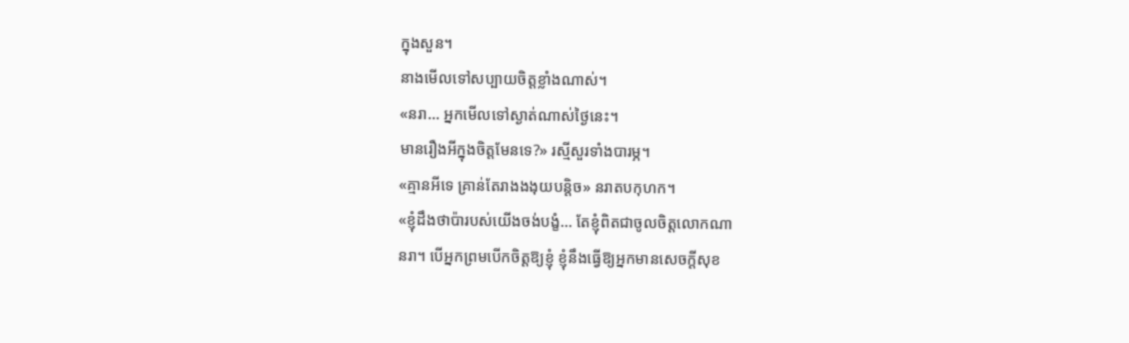ក្នុងសួន។
នាងមើលទៅសប្បាយចិត្តខ្លាំងណាស់។
«នរា... អ្នកមើលទៅស្ងាត់ណាស់ថ្ងៃនេះ។
មានរឿងអីក្នុងចិត្តមែនទេ?» រស្មីសួរទាំងបារម្ភ។
«គ្មានអីទេ គ្រាន់តែរាងងងុយបន្តិច» នរាតបកុហក។
«ខ្ញុំដឹងថាប៉ារបស់យើងចង់បង្ខំ... តែខ្ញុំពិតជាចូលចិត្តលោកណា
នរា។ បើអ្នកព្រមបើកចិត្តឱ្យខ្ញុំ ខ្ញុំនឹងធ្វើឱ្យអ្នកមានសេចក្តីសុខ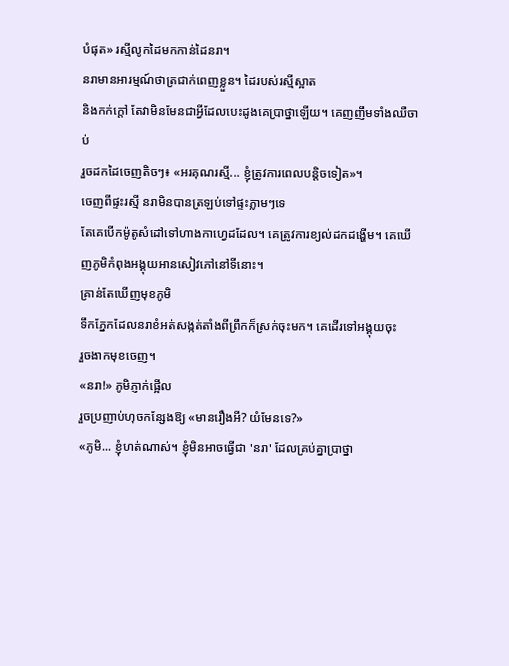បំផុត» រស្មីលូកដៃមកកាន់ដៃនរា។
នរាមានអារម្មណ៍ថាត្រជាក់ពេញខ្លួន។ ដៃរបស់រស្មីស្អាត
និងកក់ក្ដៅ តែវាមិនមែនជាអ្វីដែលបេះដូងគេប្រាថ្នាឡើយ។ គេញញឹមទាំងឈឺចាប់
រួចដកដៃចេញតិចៗ៖ «អរគុណរស្មី... ខ្ញុំត្រូវការពេលបន្តិចទៀត»។
ចេញពីផ្ទះរស្មី នរាមិនបានត្រឡប់ទៅផ្ទះភ្លាមៗទេ
តែគេបើកម៉ូតូសំដៅទៅហាងកាហ្វេដដែល។ គេត្រូវការខ្យល់ដកដង្ហើម។ គេឃើញភូមិកំពុងអង្គុយអានសៀវភៅនៅទីនោះ។
គ្រាន់តែឃើញមុខភូមិ
ទឹកភ្នែកដែលនរាខំអត់សង្កត់តាំងពីព្រឹកក៏ស្រក់ចុះមក។ គេដើរទៅអង្គុយចុះ
រួចងាកមុខចេញ។
«នរា!» ភូមិភ្ញាក់ផ្អើល
រួចប្រញាប់ហុចកន្សែងឱ្យ «មានរឿងអី? យំមែនទេ?»
«ភូមិ... ខ្ញុំហត់ណាស់។ ខ្ញុំមិនអាចធ្វើជា 'នរា' ដែលគ្រប់គ្នាប្រាថ្នា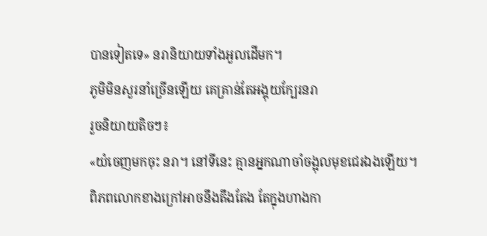បានទៀតទេ» នរានិយាយទាំងអួលដើមក។
ភូមិមិនសួរនាំច្រើនឡើយ គេគ្រាន់តែអង្គុយក្បែរនរា
រួចនិយាយតិចៗ៖
«យំចេញមកចុះ នរា។ នៅទីនេះ គ្មានអ្នកណាចាំចង្អុលមុខជេរឯងឡើយ។
ពិភពលោកខាងក្រៅអាចនឹងតឹងតែង តែក្នុងហាងកា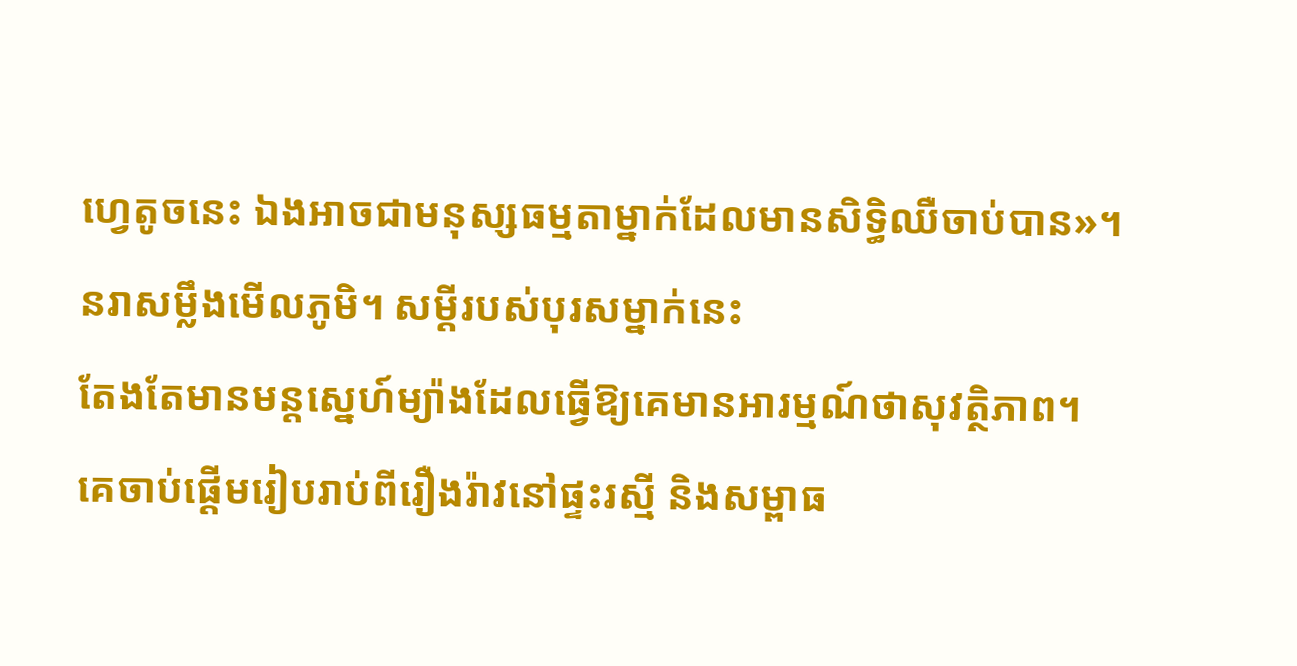ហ្វេតូចនេះ ឯងអាចជាមនុស្សធម្មតាម្នាក់ដែលមានសិទ្ធិឈឺចាប់បាន»។
នរាសម្លឹងមើលភូមិ។ សម្ដីរបស់បុរសម្នាក់នេះ
តែងតែមានមន្តស្នេហ៍ម្យ៉ាងដែលធ្វើឱ្យគេមានអារម្មណ៍ថាសុវត្ថិភាព។
គេចាប់ផ្ដើមរៀបរាប់ពីរឿងរ៉ាវនៅផ្ទះរស្មី និងសម្ពាធ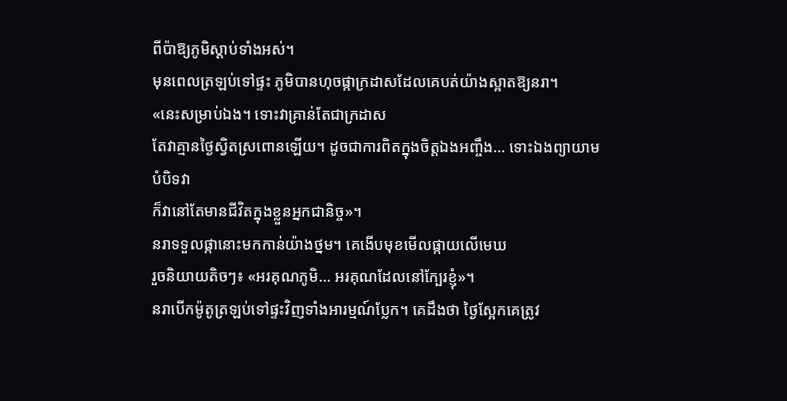ពីប៉ាឱ្យភូមិស្ដាប់ទាំងអស់។
មុនពេលត្រឡប់ទៅផ្ទះ ភូមិបានហុចផ្កាក្រដាសដែលគេបត់យ៉ាងស្អាតឱ្យនរា។
«នេះសម្រាប់ឯង។ ទោះវាគ្រាន់តែជាក្រដាស
តែវាគ្មានថ្ងៃស្វិតស្រពោនឡើយ។ ដូចជាការពិតក្នុងចិត្តឯងអញ្ចឹង... ទោះឯងព្យាយាមបំបិទវា
ក៏វានៅតែមានជីវិតក្នុងខ្លួនអ្នកជានិច្ច»។
នរាទទួលផ្កានោះមកកាន់យ៉ាងថ្នម។ គេងើបមុខមើលផ្កាយលើមេឃ
រួចនិយាយតិចៗ៖ «អរគុណភូមិ... អរគុណដែលនៅក្បែរខ្ញុំ»។
នរាបើកម៉ូតូត្រឡប់ទៅផ្ទះវិញទាំងអារម្មណ៍ប្លែក។ គេដឹងថា ថ្ងៃស្អែកគេត្រូវ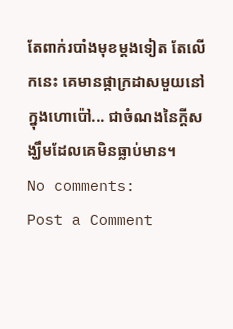តែពាក់របាំងមុខម្ដងទៀត តែលើកនេះ គេមានផ្កាក្រដាសមួយនៅក្នុងហោប៉ៅ... ជាចំណងនៃក្ដីសង្ឃឹមដែលគេមិនធ្លាប់មាន។
No comments:
Post a Comment